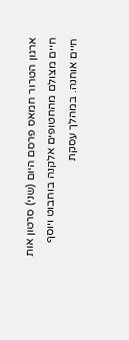ארגון הטרור חמאס פרסם היום (שני) סרטון אות חיים מצולם מהחטופים אלקנה בוחבוט ויוסף חיים אוחנה. במהלך עסקת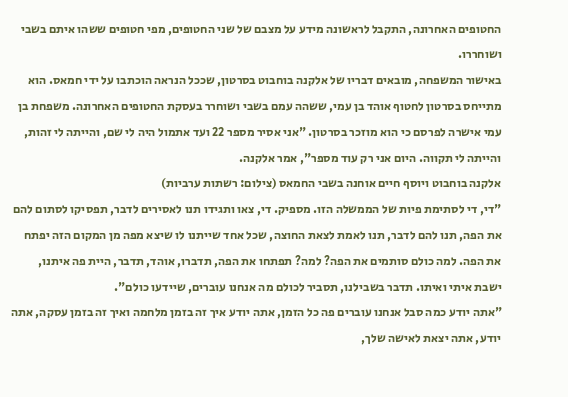החטופים האחרונה, התקבל לראשונה מידע על מצבם של שני החטופים, מפי חטופים ששהו איתם בשבי ושוחררו.
באישור המשפחה, מובאים דבריו של אלקנה בוחבוט בסרטון, שככל הנראה הוכתבו על ידי חמאס. הוא מתייחס בסרטון לחטוף אוהד בן עמי, ששהה עמם בשבי ושוחרר בעסקת החטופים האחרונה. משפחת בן עמי אישרה לפרסם כי הוא מוזכר בסרטון. "אני אסיר מספר 22 ועד אתמול היה לי שם, והייתה לי זהות, והייתה לי תקווה. היום אני רק עוד מספר", אמר אלקנה.
אלקנה בוחבוט ויוסף חיים אוחנה בשבי החמאס (צילום: רשתות ערביות)
"די, די לסתימת פיות של הממשלה הזו. מספיק. די, צאו ותגידו תנו לאסירים לדבר, תפסיקו לסתום להם את הפה, תנו להם לדבר, תנו לאמת לצאת החוצה, שכל אחד שייתנו לו שיצא מפה מן המקום הזה יפתח את הפה. למה כולם סותמים את הפה? למה? תפתחו את הפה, תדברו, אוהד, תדבר, היית פה איתנו, ישבת איתי ואיתו. תדבר בשבילנו, תסביר לכולם מה אנחנו עוברים, שיידעו כולם".
"אתה יודע כמה סבל אנחנו עוברים פה כל הזמן, אתה יודע איך זה בזמן מלחמה ואיך זה בזמן עסקה, אתה יודע, אתה יצאת לאישה שלך,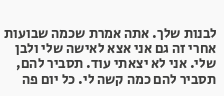לבנות שלך. אתה אמרת שכמה שבועות אחרי זה גם אני אצא לאישה שלי ולבן שלי. אני לא יצאתי עוד. תסביר להם, תסביר להם כמה קשה לי. כל יום פה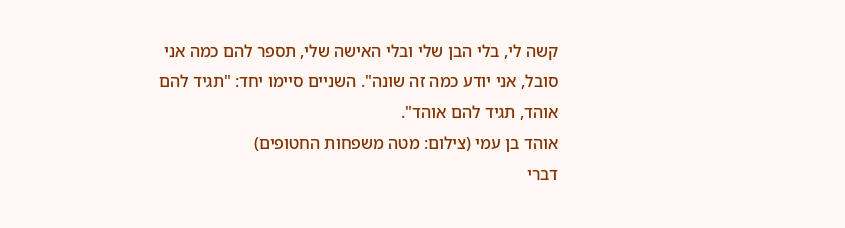קשה לי, בלי הבן שלי ובלי האישה שלי, תספר להם כמה אני סובל, אני יודע כמה זה שונה". השניים סיימו יחד: "תגיד להם אוהד, תגיד להם אוהד".
אוהד בן עמי (צילום: מטה משפחות החטופים)
דברי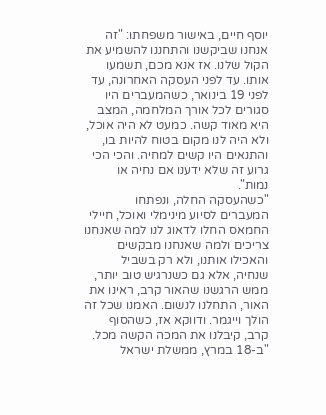יוסף חיים, באישור משפחתו: "זה אנחנו שביקשנו והתחננו להשמיע את הקול שלנו. אז אנא מכם, תשמעו אותו. עד לפני העסקה האחרונה, עד לפני 19 בינואר, כשהמעברים היו סגורים לכל אורך המלחמה, המצב היא מאוד קשה. כמעט לא היה אוכל, ולא היה לנו מקום בטוח להיות בו, והתנאים היו קשים למחיה. והכי הכי גרוע זה שלא ידענו אם נחיה או נמות".
"כשהעסקה החלה, ונפתחו המעברים לסיוע מינימלי ואוכל, חיילי החמאס החלו לדאוג לנו למה שאנחנו צריכים ולמה שאנחנו מבקשים והאכילו אותנו, ולא רק בשביל שנחיה, אלא גם כשנרגיש טוב יותר, ממש הרגשנו שהאור קרב, ראינו את האור, התחלנו לנשום. האמנו שכל זה הולך וייגמר. ודווקא אז, כשהסוף קרב, קיבלנו את המכה הקשה מכל.
"ב-18 במרץ, ממשלת ישראל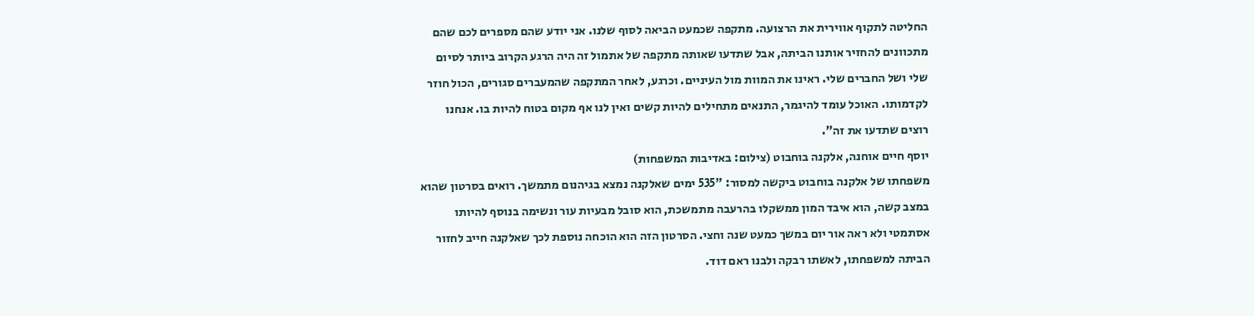החליטה לתקוף אווירית את הרצועה. מתקפה שכמעט הביאה לסוף שלנו. אני יודע שהם מספרים לכם שהם מתכוונים להחזיר אותנו הביתה, אבל שתדעו שאותה מתקפה של אתמול זה היה הרגע הקרוב ביותר לסיום שלי ושל החברים שלי. ראינו את המוות מול העיניים. וכרגע, לאחר המתקפה שהמעברים סגורים, הכול חוזר לקדמותו. האוכל עומד להיגמר, התנאים מתחילים להיות קשים ואין לנו אף מקום בטוח להיות בו. אנחנו רוצים שתדעו את זה".
יוסף חיים אוחנה, אלקנה בוחבוט (צילום: באדיבות המשפחות)
משפחתו של אלקנה בוחבוט ביקשה למסור: "535 ימים שאלקנה נמצא בגיהנום מתמשך. רואים בסרטון שהוא במצב קשה, הוא איבד המון ממשקלו בהרעבה מתמשכת, הוא סובל מבעיות עור ונשימה בנוסף להיותו אסתמטי ולא ראה אור יום במשך כמעט שנה וחצי. הסרטון הזה הוא הוכחה נוספת לכך שאלקנה חייב לחזור הביתה למשפחתו, לאשתו רבקה ולבנו ראם דוד.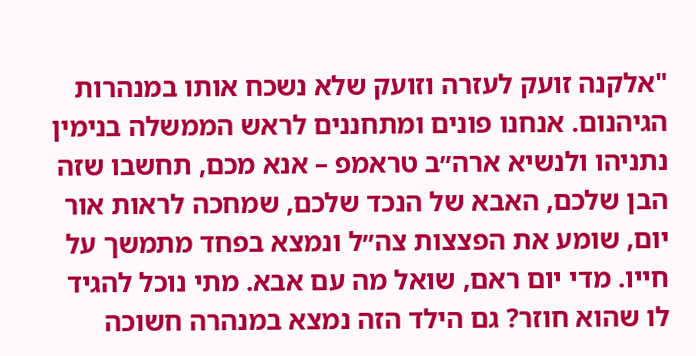"אלקנה זועק לעזרה וזועק שלא נשכח אותו במנהרות הגיהנום. אנחנו פונים ומתחננים לראש הממשלה בנימין נתניהו ולנשיא ארה״ב טראמפ – אנא מכם, תחשבו שזה הבן שלכם, האבא של הנכד שלכם, שמחכה לראות אור יום, שומע את הפצצות צה״ל ונמצא בפחד מתמשך על חייו. מדי יום ראם, שואל מה עם אבא. מתי נוכל להגיד לו שהוא חוזר? גם הילד הזה נמצא במנהרה חשוכה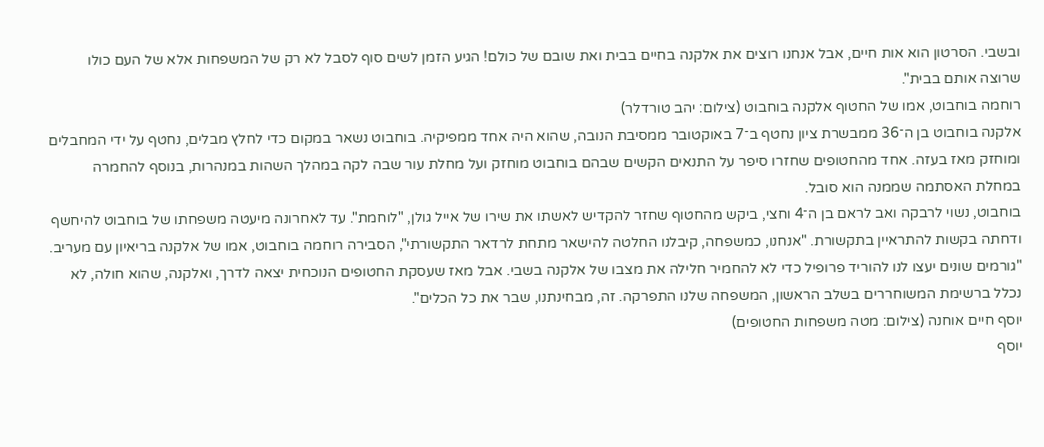ובשבי. הסרטון הוא אות חיים, אבל אנחנו רוצים את אלקנה בחיים בבית ואת שובם של כולם! הגיע הזמן לשים סוף לסבל לא רק של המשפחות אלא של העם כולו שרוצה אותם בבית".
רוחמה בוחבוט, אמו של החטוף אלקנה בוחבוט (צילום: יהב טורדלר)
אלקנה בוחבוט בן ה־36 ממבשרת ציון נחטף ב־7 באוקטובר ממסיבת הנובה, שהוא היה אחד ממפיקיה. בוחבוט נשאר במקום כדי לחלץ מבלים, נחטף על ידי המחבלים ומוחזק מאז בעזה. אחד מהחטופים שחזרו סיפר על התנאים הקשים שבהם בוחבוט מוחזק ועל מחלת עור שבה לקה במהלך השהות במנהרות, בנוסף להחמרה במחלת האסתמה שממנה הוא סובל.
בוחבוט, נשוי לרבקה ואב לראם בן ה־4 וחצי, ביקש מהחטוף שחזר להקדיש לאשתו את שירו של אייל גולן, "לוחמת". עד לאחרונה מיעטה משפחתו של בוחבוט להיחשף ודחתה בקשות להתראיין בתקשורת. "אנחנו, כמשפחה, קיבלנו החלטה להישאר מתחת לרדאר התקשורתי", הסבירה רוחמה בוחבוט, אמו של אלקנה בריאיון עם מעריב.
"גורמים שונים יעצו לנו להוריד פרופיל כדי לא להחמיר חלילה את מצבו של אלקנה בשבי. אבל מאז שעסקת החטופים הנוכחית יצאה לדרך, ואלקנה, שהוא חולה, לא נכלל ברשימת המשוחררים בשלב הראשון, המשפחה שלנו התפרקה. זה, מבחינתנו, שבר את כל הכלים".
יוסף חיים אוחנה (צילום: מטה משפחות החטופים)
יוסף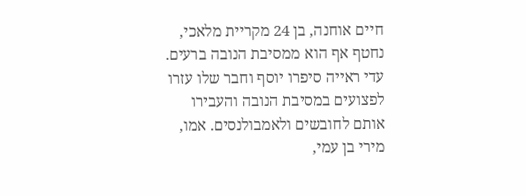חיים אוחנה, בן 24 מקריית מלאכי, נחטף אף הוא ממסיבת הנובה ברעים. עדי ראייה סיפרו יוסף וחבר שלו עזרו לפצועים במסיבת הנובה והעבירו אותם לחובשים ולאמבולנסים. אמו, מירי בן עמי,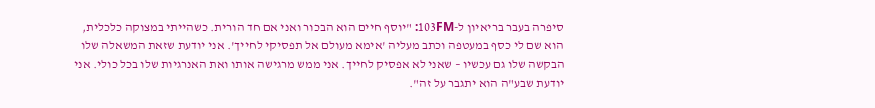סיפרה בעבר בריאיון ל-103FM: "יוסף חיים הוא הבכור ואני אם חד הורית. כשהייתי במצוקה כלכלית, הוא שם לי כסף במעטפה וכתב מעליה 'אימא מעולם אל תפסיקי לחייך'. אני יודעת שזאת המשאלה שלו הבקשה שלו גם עכשיו – שאני לא אפסיק לחייך. אני ממש מרגישה אותו ואת האנרגיות שלו בכל כולי. אני יודעת שבע"ה הוא יתגבר על זה".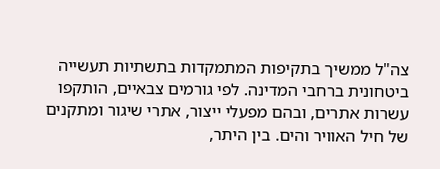צה"ל ממשיך בתקיפות המתמקדות בתשתיות תעשייה ביטחונית ברחבי המדינה. לפי גורמים צבאיים, הותקפו עשרות אתרים, ובהם מפעלי ייצור, אתרי שיגור ומתקנים של חיל האוויר והים. בין היתר,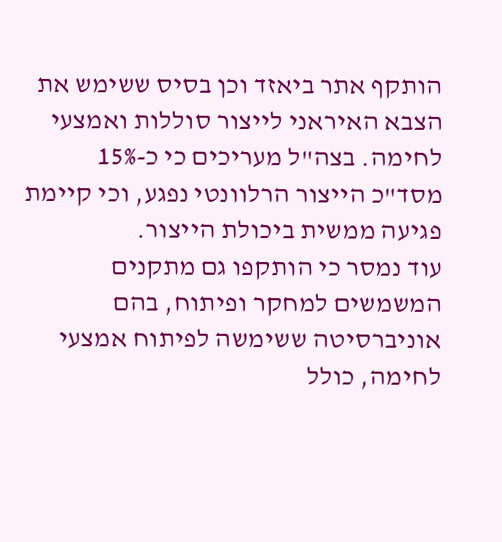הותקף אתר ביאזד וכן בסיס ששימש את הצבא האיראני לייצור סוללות ואמצעי לחימה. בצה"ל מעריכים כי כ-15% מסד"כ הייצור הרלוונטי נפגע, וכי קיימת פגיעה ממשית ביכולת הייצור.
עוד נמסר כי הותקפו גם מתקנים המשמשים למחקר ופיתוח, בהם אוניברסיטה ששימשה לפיתוח אמצעי לחימה, כולל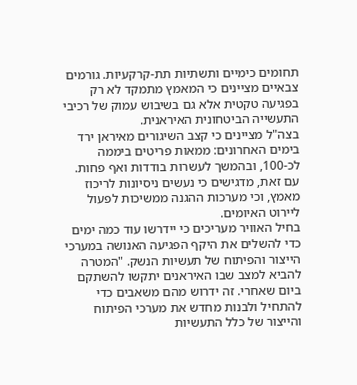תחומים כימיים ותשתיות תת-קרקעיות. גורמים צבאיים מציינים כי המאמץ מתמקד לא רק בפגיעה טקטית אלא גם בשיבוש עמוק של רכיבי התעשייה הביטחונית האיראנית.
בצה"ל מציינים כי קצב השיגורים מאיראן ירד בימים האחרונים: ממאות פריטים ביממה לכ-100, ובהמשך לעשרות בודדות ואף פחות. עם זאת, מדגישים כי נעשים ניסיונות לריכוז מאמץ, וכי מערכות ההגנה ממשיכות לפעול ליירוט האיומים.
בחיל האוויר מעריכים כי יידרשו עוד כמה ימים כדי להשלים את היקף הפגיעה האנושה במערכי הייצור והפיתוח של תעשיות הנשק. "המטרה להביא למצב שבו האיראנים יתקשו להשתקם ביום שאחרי. זה ידרוש מהם משאבים כדי להתחיל ולבנות מחדש את מערכי הפיתוח והייצור של כלל התעשיות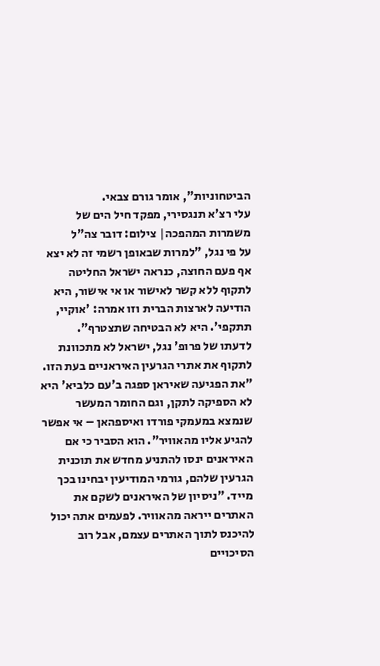הביטחוניות", אומר גורם צבאי.
עלי רצ'א תנגסירי, מפקד חיל הים של משמרות המהפכה| צילום: דובר צה"ל
על פי נגל, "למרות שבאופן רשמי זה לא יצא אף פעם החוצה, כנראה ישראל החליטה לתקוף ללא קשר לאישור או אי אישור, היא הודיעה לארצות הברית וזו אמרה: 'אוקיי, תתקפי'. היא לא הבטיחה שתצטרף".
לדעתו של פרופ' נגל, ישראל לא מתכוונת לתקוף את אתרי הגרעין האיראניים בעת הזו. "את הפגיעה שאיראן ספגה ב'עם כלביא' היא לא הספיקה לתקן, וגם החומר המעשר שנמצא במעמקי פורדו ואיספהאן – אי אפשר להגיע אליו מהאוויר". הוא הסביר כי אם האיראנים ינסו להתניע מחדש את תוכנית הגרעין שלהם, גורמי המודיעין יבחינו בכך מייד. "ניסיון של האיראנים לשקם את האתרים ייראה מהאוויר. לפעמים אתה יכול להיכנס לתוך האתרים עצמם, אבל רוב הסיכויים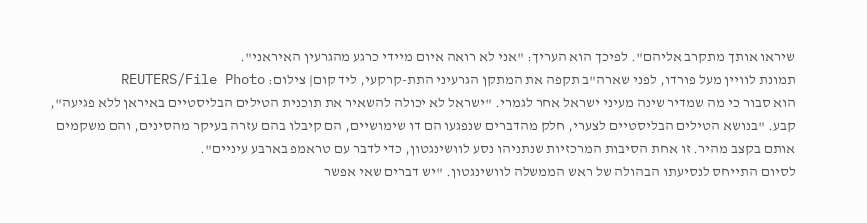שיראו אותך מתקרב אליהם". לפיכך הוא העריך: "אני לא רואה איום מיידי כרגע מהגרעין האיראני".
תמונת לוויין מעל פורדו, לפני שארה"ב תקפה את המתקן הגרעיני התת-קרקעי, ליד קום| צילום: REUTERS/File Photo
הוא סבור כי מה שמדיר שינה מעיני ישראל אחר לגמרי. "ישראל לא יכולה להשאיר את תוכנית הטילים הבליסטיים באיראן ללא פגיעה", קבע. "בנושא הטילים הבליסטיים לצערי, חלק מהדברים שנפגעו הם דו שימושיים, הם קיבלו בהם עזרה בעיקר מהסינים, והם משקמים אותם בקצב מהיר. זו אחת הסיבות המרכזיות שנתניהו נסע לוושינגטון, כדי לדבר עם טראמפ בארבע עיניים".
לסיום התייחס לנסיעתו הבהולה של ראש הממשלה לוושינגטון. "יש דברים שאי אפשר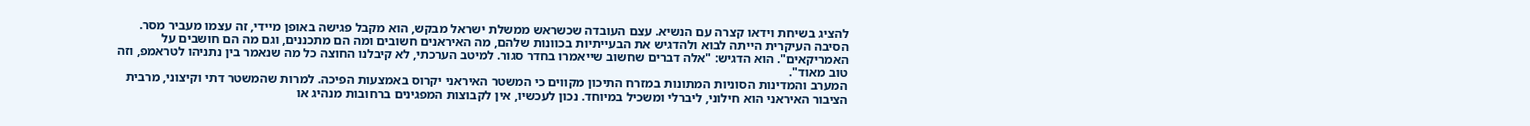להציג בשיחת וידאו קצרה עם הנשיא. עצם העובדה שכשראש ממשלת ישראל מבקש, הוא מקבל פגישה באופן מיידי, זה עצמו מעביר מסר. הסיבה העיקרית הייתה לבוא ולהדגיש את הבעייתיות בכוונות שלהם, מה האיראנים חשובים ומה הם מתכננים, וגם מה הם חושבים על האמריקאים". הוא הדגיש: "אלה דברים שחשוב שייאמרו בחדר סגור. למיטב הערכתי, לא קיבלנו החוצה כל מה שנאמר בין נתניהו לטראמפ, וזה טוב מאוד".
המערב והמדינות הסוניות המתונות במזרח התיכון מקווים כי המשטר האיראני יקרוס באמצעות הפיכה. למרות שהמשטר דתי וקיצוני, מרבית הציבור האיראני הוא חילוני, ליברלי ומשכיל במיוחד. נכון לעכשיו, אין לקבוצות המפגינים ברחובות מנהיג או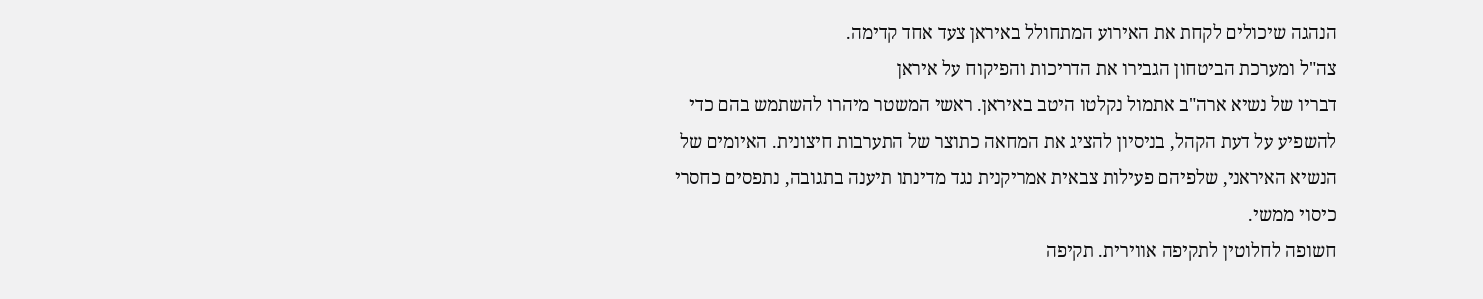הנהגה שיכולים לקחת את האירוע המתחולל באיראן צעד אחד קדימה.
צה"ל ומערכת הביטחון הגבירו את הדריכות והפיקוח על איראן
דבריו של נשיא ארה"ב אתמול נקלטו היטב באיראן. ראשי המשטר מיהרו להשתמש בהם כדי להשפיע על דעת הקהל, בניסיון להציג את המחאה כתוצר של התערבות חיצונית. האיומים של הנשיא האיראני, שלפיהם פעילות צבאית אמריקנית נגד מדינתו תיענה בתגובה, נתפסים כחסרי כיסוי ממשי.
חשופה לחלוטין לתקיפה אווירית. תקיפה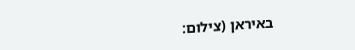באיראן (צילום: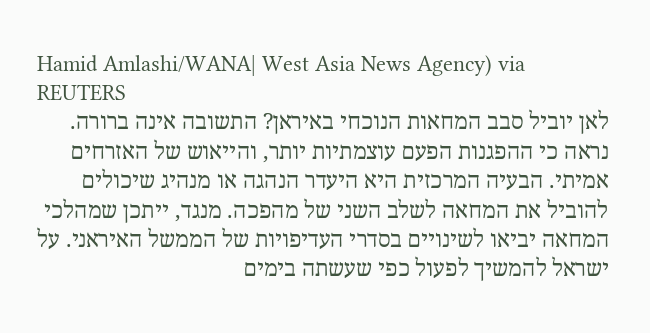Hamid Amlashi/WANA| West Asia News Agency) via REUTERS
לאן יוביל סבב המחאות הנוכחי באיראן? התשובה אינה ברורה. נראה כי ההפגנות הפעם עוצמתיות יותר, והייאוש של האזרחים אמיתי. הבעיה המרכזית היא היעדר הנהגה או מנהיג שיכולים להוביל את המחאה לשלב השני של מהפכה. מנגד, ייתכן שמהלכי המחאה יביאו לשינויים בסדרי העדיפויות של הממשל האיראני. על ישראל להמשיך לפעול כפי שעשתה בימים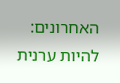האחרונים: להיות ערנית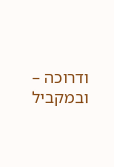ודרוכה – ובמקביל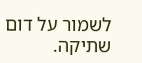לשמור על דום שתיקה.